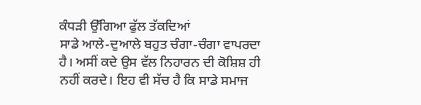ਕੰਧੜੀ ਉੱਗਿਆ ਫੁੱਲ ਤੱਕਦਿਆਂ
ਸਾਡੇ ਆਲੇ-ਦੁਆਲੇ ਬਹੁਤ ਚੰਗਾ-ਚੰਗਾ ਵਾਪਰਦਾ ਹੈ। ਅਸੀਂ ਕਦੇ ਉਸ ਵੱਲ ਨਿਹਾਰਨ ਦੀ ਕੋਸ਼ਿਸ਼ ਹੀ ਨਹੀਂ ਕਰਦੇ। ਇਹ ਵੀ ਸੱਚ ਹੈ ਕਿ ਸਾਡੇ ਸਮਾਜ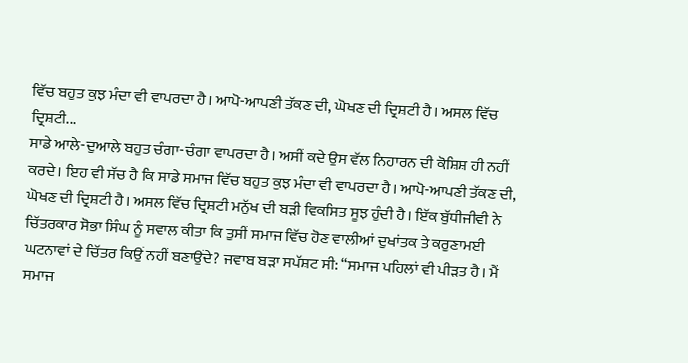ਵਿੱਚ ਬਹੁਤ ਕੁਝ ਮੰਦਾ ਵੀ ਵਾਪਰਦਾ ਹੈ। ਆਪੋ-ਆਪਣੀ ਤੱਕਣ ਦੀ, ਘੋਖਣ ਦੀ ਦ੍ਰਿਸ਼ਟੀ ਹੈ। ਅਸਲ ਵਿੱਚ ਦ੍ਰਿਸ਼ਟੀ...
ਸਾਡੇ ਆਲੇ-ਦੁਆਲੇ ਬਹੁਤ ਚੰਗਾ-ਚੰਗਾ ਵਾਪਰਦਾ ਹੈ। ਅਸੀਂ ਕਦੇ ਉਸ ਵੱਲ ਨਿਹਾਰਨ ਦੀ ਕੋਸ਼ਿਸ਼ ਹੀ ਨਹੀਂ ਕਰਦੇ। ਇਹ ਵੀ ਸੱਚ ਹੈ ਕਿ ਸਾਡੇ ਸਮਾਜ ਵਿੱਚ ਬਹੁਤ ਕੁਝ ਮੰਦਾ ਵੀ ਵਾਪਰਦਾ ਹੈ। ਆਪੋ-ਆਪਣੀ ਤੱਕਣ ਦੀ, ਘੋਖਣ ਦੀ ਦ੍ਰਿਸ਼ਟੀ ਹੈ। ਅਸਲ ਵਿੱਚ ਦ੍ਰਿਸ਼ਟੀ ਮਨੁੱਖ ਦੀ ਬੜੀ ਵਿਕਸਿਤ ਸੂਝ ਹੁੰਦੀ ਹੈ। ਇੱਕ ਬੁੱਧੀਜੀਵੀ ਨੇ ਚਿੱਤਰਕਾਰ ਸੋਭਾ ਸਿੰਘ ਨੂੰ ਸਵਾਲ ਕੀਤਾ ਕਿ ਤੁਸੀਂ ਸਮਾਜ ਵਿੱਚ ਹੋਣ ਵਾਲੀਆਂ ਦੁਖਾਂਤਕ ਤੇ ਕਰੁਣਾਮਈ ਘਟਨਾਵਾਂ ਦੇ ਚਿੱਤਰ ਕਿਉਂ ਨਹੀਂ ਬਣਾਉਂਦੇ? ਜਵਾਬ ਬੜਾ ਸਪੱਸ਼ਟ ਸੀ: “ਸਮਾਜ ਪਹਿਲਾਂ ਵੀ ਪੀੜਤ ਹੈ। ਮੈਂ ਸਮਾਜ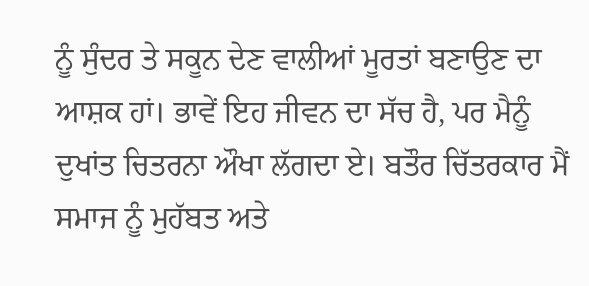ਨੂੰ ਸੁੰਦਰ ਤੇ ਸਕੂਨ ਦੇਣ ਵਾਲੀਆਂ ਮੂਰਤਾਂ ਬਣਾਉਣ ਦਾ ਆਸ਼ਕ ਹਾਂ। ਭਾਵੇਂ ਇਹ ਜੀਵਨ ਦਾ ਸੱਚ ਹੈ, ਪਰ ਮੈਨੂੰ ਦੁਖਾਂਤ ਚਿਤਰਨਾ ਔਖਾ ਲੱਗਦਾ ਏ। ਬਤੌਰ ਚਿੱਤਰਕਾਰ ਮੈਂ ਸਮਾਜ ਨੂੰ ਮੁਹੱਬਤ ਅਤੇ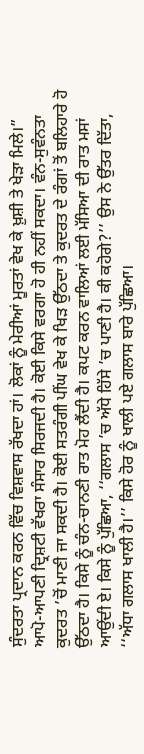ਸੁੰਦਰਤਾ ਪ੍ਰਦਾਨ ਕਰਨ ਵਿੱਚ ਵਿਸ਼ਵਾਸ ਰੱਖਦਾ ਹਾਂ। ਲੋਕਾਂ ਨੂੰ ਮੇਰੀਆਂ ਮੂਰਤਾਂ ਵੇਖ ਕੇ ਖ਼ੁਸ਼ੀ ਤੇ ਖੇੜਾ ਮਿਲੇ।”
ਆਪੋ-ਆਪਣੀ ਦ੍ਰਿਸ਼ਟੀ ਵੱਖਰਾ ਸੰਸਾਰ ਸਿਰਜਦੀ ਹੈ। ਕੋਈ ਕਿਸੇ ਵਰਗਾ ਹੋ ਹੀ ਨਹੀਂ ਸਕਦਾ। ਵੰਨ-ਸੁਵੰਨਤਾ ਕੁਦਰਤ ’ਚੋਂ ਮਾਣੀ ਜਾ ਸਕਦੀ ਹੈ। ਕੋਈ ਸਤਰੰਗੀ ਪੀਂਘ ਵੇਖ ਕੇ ਖਿੜ ਉੱਠਦਾ ਤੇ ਕੁਦਰਤ ਦੇ ਰੰਗਾਂ ਤੋਂ ਬਲਿਹਾਰੇ ਹੋ ਉੱਠਦਾ ਹੈ। ਕਿਸੇ ਨੂੰ ਚੰਨ-ਚਾਨਣੀ ਰਾਤ ਮੋਹ ਲੈਂਦੀ ਹੈ। ਕਪਟ ਕਰਨ ਵਾਲਿਆਂ ਲਈ ਮੱਸਿਆ ਦੀ ਰਾਤ ਮਸਾਂ ਆਉਂਦੀ ਏ। ਕਿਸੇ ਨੂੰ ਪੁੱਛਿਆ, ‘‘ਗਲਾਸ ’ਚ ਅੱਧੇ ਹਿੱਸੇ ’ਚ ਪਾਣੀ ਹੈ। ਕੀ ਕਹੋਗੇ?’’ ਉਸ ਨੇ ਉੱਤਰ ਦਿੱਤਾ, ‘‘ਅੱਧਾ ਗਲਾਸ ਖਾਲੀ ਹੈ।’’ ਕਿਸੇ ਹੋਰ ਨੂੰ ਖਾਲੀ ਪਏ ਗਲਾਸ ਬਾਰੇ ਪੁੱਛਿਆ।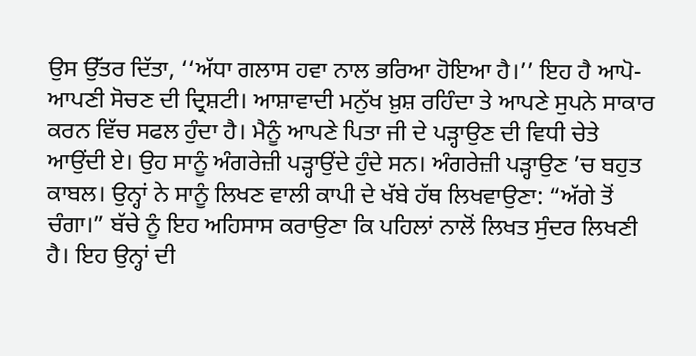ਉਸ ਉੱਤਰ ਦਿੱਤਾ, ‘‘ਅੱਧਾ ਗਲਾਸ ਹਵਾ ਨਾਲ ਭਰਿਆ ਹੋਇਆ ਹੈ।’’ ਇਹ ਹੈ ਆਪੋ-ਆਪਣੀ ਸੋਚਣ ਦੀ ਦ੍ਰਿਸ਼ਟੀ। ਆਸ਼ਾਵਾਦੀ ਮਨੁੱਖ ਖ਼ੁਸ਼ ਰਹਿੰਦਾ ਤੇ ਆਪਣੇ ਸੁਪਨੇ ਸਾਕਾਰ ਕਰਨ ਵਿੱਚ ਸਫਲ ਹੁੰਦਾ ਹੈ। ਮੈਨੂੰ ਆਪਣੇ ਪਿਤਾ ਜੀ ਦੇ ਪੜ੍ਹਾਉਣ ਦੀ ਵਿਧੀ ਚੇਤੇ ਆਉਂਦੀ ਏ। ਉਹ ਸਾਨੂੰ ਅੰਗਰੇਜ਼ੀ ਪੜ੍ਹਾਉਂਦੇ ਹੁੰਦੇ ਸਨ। ਅੰਗਰੇਜ਼ੀ ਪੜ੍ਹਾਉਣ ’ਚ ਬਹੁਤ ਕਾਬਲ। ਉਨ੍ਹਾਂ ਨੇ ਸਾਨੂੰ ਲਿਖਣ ਵਾਲੀ ਕਾਪੀ ਦੇ ਖੱਬੇ ਹੱਥ ਲਿਖਵਾਉਣਾ: “ਅੱਗੇ ਤੋਂ ਚੰਗਾ।” ਬੱਚੇ ਨੂੰ ਇਹ ਅਹਿਸਾਸ ਕਰਾਉਣਾ ਕਿ ਪਹਿਲਾਂ ਨਾਲੋਂ ਲਿਖਤ ਸੁੰਦਰ ਲਿਖਣੀ ਹੈ। ਇਹ ਉਨ੍ਹਾਂ ਦੀ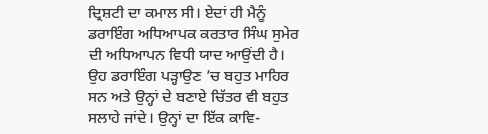ਦ੍ਰਿਸ਼ਟੀ ਦਾ ਕਮਾਲ ਸੀ। ਏਦਾਂ ਹੀ ਮੈਨੂੰ ਡਰਾਇੰਗ ਅਧਿਆਪਕ ਕਰਤਾਰ ਸਿੰਘ ਸੁਮੇਰ ਦੀ ਅਧਿਆਪਨ ਵਿਧੀ ਯਾਦ ਆਉਂਦੀ ਹੈ। ਉਹ ਡਰਾਇੰਗ ਪੜ੍ਹਾਉਣ ’ਚ ਬਹੁਤ ਮਾਹਿਰ ਸਨ ਅਤੇ ਉਨ੍ਹਾਂ ਦੇ ਬਣਾਏ ਚਿੱਤਰ ਵੀ ਬਹੁਤ ਸਲਾਹੇ ਜਾਂਦੇ। ਉਨ੍ਹਾਂ ਦਾ ਇੱਕ ਕਾਵਿ-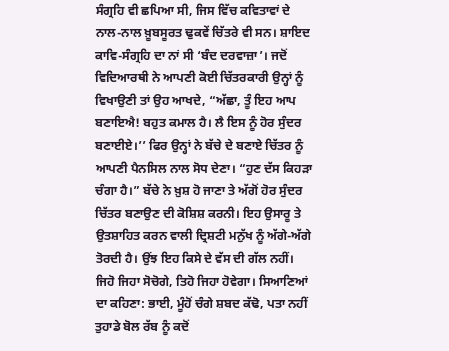ਸੰਗ੍ਰਹਿ ਵੀ ਛਪਿਆ ਸੀ, ਜਿਸ ਵਿੱਚ ਕਵਿਤਾਵਾਂ ਦੇ ਨਾਲ-ਨਾਲ ਖ਼ੂਬਸੂਰਤ ਢੁਕਵੇਂ ਚਿੱਤਰੇ ਵੀ ਸਨ। ਸ਼ਾਇਦ ਕਾਵਿ-ਸੰਗ੍ਰਹਿ ਦਾ ਨਾਂ ਸੀ ‘ਬੰਦ ਦਰਵਾਜ਼ਾ’। ਜਦੋਂ ਵਿਦਿਆਰਥੀ ਨੇ ਆਪਣੀ ਕੋਈ ਚਿੱਤਰਕਾਰੀ ਉਨ੍ਹਾਂ ਨੂੰ ਵਿਖਾਉਣੀ ਤਾਂ ਉਹ ਆਖਦੇ, “ਅੱਛਾ, ਤੂੰ ਇਹ ਆਪ ਬਣਾਇਐ! ਬਹੁਤ ਕਮਾਲ ਹੈ। ਲੈ ਇਸ ਨੂੰ ਹੋਰ ਸੁੰਦਰ ਬਣਾਈਏ।’’ ਫਿਰ ਉਨ੍ਹਾਂ ਨੇ ਬੱਚੇ ਦੇ ਬਣਾਏ ਚਿੱਤਰ ਨੂੰ ਆਪਣੀ ਪੈਨਸਿਲ ਨਾਲ ਸੋਧ ਦੇਣਾ। “ਹੁਣ ਦੱਸ ਕਿਹੜਾ ਚੰਗਾ ਹੈ।” ਬੱਚੇ ਨੇ ਖ਼ੁਸ਼ ਹੋ ਜਾਣਾ ਤੇ ਅੱਗੋਂ ਹੋਰ ਸੁੰਦਰ ਚਿੱਤਰ ਬਣਾਉਣ ਦੀ ਕੋਸ਼ਿਸ਼ ਕਰਨੀ। ਇਹ ਉਸਾਰੂ ਤੇ ਉਤਸ਼ਾਹਿਤ ਕਰਨ ਵਾਲੀ ਦ੍ਰਿਸ਼ਟੀ ਮਨੁੱਖ ਨੂੰ ਅੱਗੇ-ਅੱਗੇ ਤੋਰਦੀ ਹੈ। ਉਂਝ ਇਹ ਕਿਸੇ ਦੇ ਵੱਸ ਦੀ ਗੱਲ ਨਹੀਂ। ਜਿਹੋ ਜਿਹਾ ਸੋਚੋਗੇ, ਤਿਹੋ ਜਿਹਾ ਹੋਵੇਗਾ। ਸਿਆਣਿਆਂ ਦਾ ਕਹਿਣਾ: ਭਾਈ, ਮੂੰਹੋਂ ਚੰਗੇ ਸ਼ਬਦ ਕੱਢੋ, ਪਤਾ ਨਹੀਂ ਤੁਹਾਡੇ ਬੋਲ ਰੱਬ ਨੂੰ ਕਦੋਂ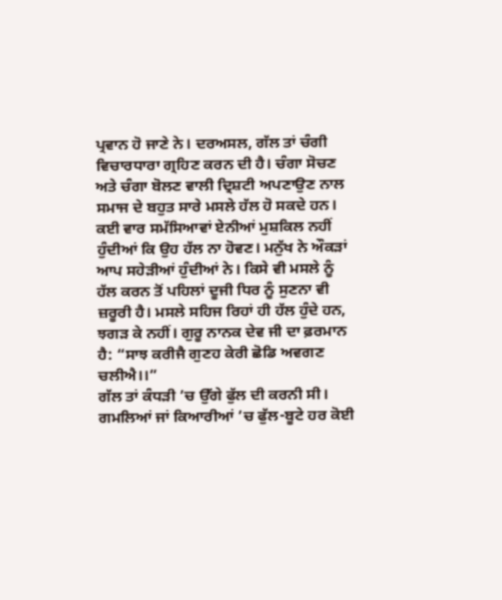ਪ੍ਰਵਾਨ ਹੋ ਜਾਣੇ ਨੇ। ਦਰਅਸਲ, ਗੱਲ ਤਾਂ ਚੰਗੀ ਵਿਚਾਰਧਾਰਾ ਗ੍ਰਹਿਣ ਕਰਨ ਦੀ ਹੈ। ਚੰਗਾ ਸੋਚਣ ਅਤੇ ਚੰਗਾ ਬੋਲਣ ਵਾਲੀ ਦ੍ਰਿਸ਼ਟੀ ਅਪਣਾਉਣ ਨਾਲ ਸਮਾਜ ਦੇ ਬਹੁਤ ਸਾਰੇ ਮਸਲੇ ਹੱਲ ਹੋ ਸਕਦੇ ਹਨ। ਕਈ ਵਾਰ ਸਮੱਸਿਆਵਾਂ ਏਨੀਆਂ ਮੁਸ਼ਕਿਲ ਨਹੀਂ ਹੁੰਦੀਆਂ ਕਿ ਉਹ ਹੱਲ ਨਾ ਹੋਵਣ। ਮਨੁੱਖ ਨੇ ਔਕੜਾਂ ਆਪ ਸਹੇੜੀਆਂ ਹੁੰਦੀਆਂ ਨੇ। ਕਿਸੇ ਵੀ ਮਸਲੇ ਨੂੰ ਹੱਲ ਕਰਨ ਤੋਂ ਪਹਿਲਾਂ ਦੂਜੀ ਧਿਰ ਨੂੰ ਸੁਣਨਾ ਵੀ ਜ਼ਰੂਰੀ ਹੈ। ਮਸਲੇ ਸਹਿਜ ਰਿਹਾਂ ਹੀ ਹੱਲ ਹੁੰਦੇ ਹਨ, ਝਗੜ ਕੇ ਨਹੀਂ। ਗੁਰੂ ਨਾਨਕ ਦੇਵ ਜੀ ਦਾ ਫ਼ਰਮਾਨ ਹੈ: “ਸਾਝ ਕਰੀਜੈ ਗੁਣਹ ਕੇਰੀ ਛੋਡਿ ਅਵਗਣ ਚਲੀਐ।।”
ਗੱਲ ਤਾਂ ਕੰਧੜੀ ’ਚ ਉੱਗੇ ਫੁੱਲ ਦੀ ਕਰਨੀ ਸੀ। ਗਮਲਿਆਂ ਜਾਂ ਕਿਆਰੀਆਂ ’ਚ ਫੁੱਲ-ਬੂਟੇ ਹਰ ਕੋਈ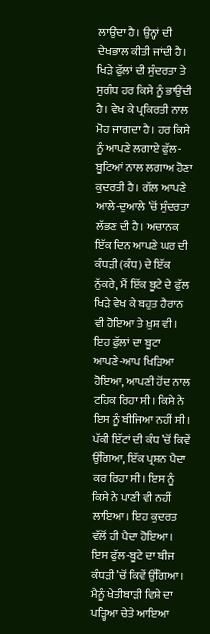ਲਾਉਂਦਾ ਹੈ। ਉਨ੍ਹਾਂ ਦੀ ਦੇਖਭਾਲ ਕੀਤੀ ਜਾਂਦੀ ਹੈ। ਖਿੜੇ ਫੁੱਲਾਂ ਦੀ ਸੁੰਦਰਤਾ ਤੇ ਸੁਗੰਧ ਹਰ ਕਿਸੇ ਨੂੰ ਭਾਉਂਦੀ ਹੈ। ਵੇਖ ਕੇ ਪ੍ਰਕਿਰਤੀ ਨਾਲ ਮੋਹ ਜਾਗਦਾ ਹੈ। ਹਰ ਕਿਸੇ ਨੂੰ ਆਪਣੇ ਲਗਾਏ ਫੁੱਲ-ਬੂਟਿਆਂ ਨਾਲ ਲਗਾਅ ਹੋਣਾ ਕੁਦਰਤੀ ਹੈ। ਗੱਲ ਆਪਣੇ ਆਲੇ-ਦੁਆਲੇ ’ਚੋਂ ਸੁੰਦਰਤਾ ਲੱਭਣ ਦੀ ਹੈ। ਅਚਾਨਕ ਇੱਕ ਦਿਨ ਆਪਣੇ ਘਰ ਦੀ ਕੰਧੜੀ (ਕੰਧ) ਦੇ ਇੱਕ ਨੁੱਕਰੇ, ਮੈਂ ਇੱਕ ਬੂਟੇ ਦੇ ਫੁੱਲ ਖਿੜੇ ਵੇਖ ਕੇ ਬਹੁਤ ਹੈਰਾਨ ਵੀ ਹੋਇਆ ਤੇ ਖ਼ੁਸ਼ ਵੀ। ਇਹ ਫੁੱਲਾਂ ਦਾ ਬੂਟਾ ਆਪਣੇ-ਆਪ ਖਿੜਿਆ ਹੋਇਆ, ਆਪਣੀ ਹੋਂਦ ਨਾਲ ਟਹਿਕ ਰਿਹਾ ਸੀ। ਕਿਸੇ ਨੇ ਇਸ ਨੂੰ ਬੀਜਿਆ ਨਹੀਂ ਸੀ। ਪੱਕੀ ਇੱਟਾਂ ਦੀ ਕੰਧ ’ਚੋਂ ਕਿਵੇਂ ਉੱਗਿਆ, ਇੱਕ ਪ੍ਰਸ਼ਨ ਪੈਦਾ ਕਰ ਰਿਹਾ ਸੀ। ਇਸ ਨੂੰ ਕਿਸੇ ਨੇ ਪਾਣੀ ਵੀ ਨਹੀਂ ਲਾਇਆ। ਇਹ ਕੁਦਰਤ ਵੱਲੋਂ ਹੀ ਪੈਦਾ ਹੋਇਆ। ਇਸ ਫੁੱਲ-ਬੂਟੇ ਦਾ ਬੀਜ ਕੰਧੜੀ ’ਚੋਂ ਕਿਵੇਂ ਉੱਗਿਆ। ਮੈਨੂੰ ਖੇਤੀਬਾੜੀ ਵਿਸ਼ੇ ਦਾ ਪੜ੍ਹਿਆ ਚੇਤੇ ਆਇਆ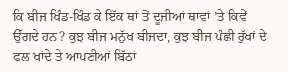ਕਿ ਬੀਜ ਖਿੰਡ-ਖਿੰਡ ਕੇ ਇੱਕ ਥਾਂ ਤੋਂ ਦੂਜੀਆਂ ਥਾਵਾਂ ’ਤੇ ਕਿਵੇਂ ਉੱਗਦੇ ਹਨ? ਕੁਝ ਬੀਜ ਮਨੁੱਖ ਬੀਜਦਾ, ਕੁਝ ਬੀਜ ਪੰਛੀ ਰੁੱਖਾਂ ਦੇ ਫਲ ਖਾਂਦੇ ਤੇ ਆਪਣੀਆਂ ਬਿੱਠਾਂ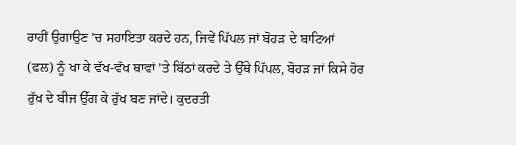ਰਾਹੀਂ ਉਗਾਉਣ ’ਚ ਸਹਾਇਤਾ ਕਰਦੇ ਹਨ, ਜਿਵੇਂ ਪਿੱਪਲ ਜਾਂ ਬੋਹੜ ਦੇ ਬਾਟਿਆਂ (ਫਲ) ਨੂੰ ਖਾ ਕੇ ਵੱਖ-ਵੱਖ ਥਾਵਾਂ ’ਤੇ ਬਿੱਠਾਂ ਕਰਦੇ ਤੇ ਉੱਥੇ ਪਿੱਪਲ, ਬੋਹੜ ਜਾਂ ਕਿਸੇ ਹੋਰ ਰੁੱਖ ਦੇ ਬੀਜ ਉੱਗ ਕੇ ਰੁੱਖ ਬਣ ਜਾਂਦੇ। ਕੁਦਰਤੀ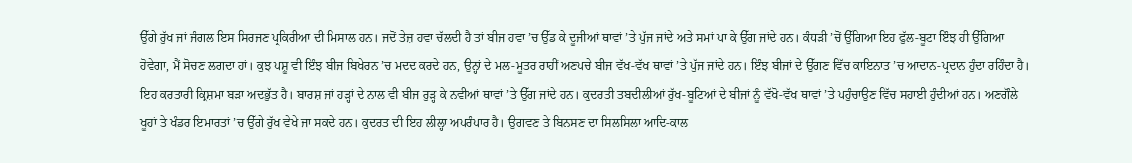ਉੱਗੇ ਰੁੱਖ ਜਾਂ ਜੰਗਲ ਇਸ ਸਿਰਜਣ ਪ੍ਰਕਿਰੀਆ ਦੀ ਮਿਸਾਲ ਹਨ। ਜਦੋਂ ਤੇਜ਼ ਹਵਾ ਚੱਲਦੀ ਹੈ ਤਾਂ ਬੀਜ ਹਵਾ ’ਚ ਉੱਡ ਕੇ ਦੂਜੀਆਂ ਥਾਵਾਂ ’ਤੇ ਪੁੱਜ ਜਾਂਦੇ ਅਤੇ ਸਮਾਂ ਪਾ ਕੇ ਉੱਗ ਜਾਂਦੇ ਹਨ। ਕੰਧੜੀ ’ਚੋਂ ਉੱਗਿਆ ਇਹ ਫੁੱਲ-ਬੂਟਾ ਇੰਝ ਹੀ ਉੱਗਿਆ ਹੋਵੇਗਾ, ਮੈਂ ਸੋਚਣ ਲਗਦਾ ਹਾਂ। ਕੁਝ ਪਸ਼ੂ ਵੀ ਇੰਝ ਬੀਜ ਬਿਖੇਰਨ ’ਚ ਮਦਦ ਕਰਦੇ ਹਨ, ਉਨ੍ਹਾਂ ਦੇ ਮਲ-ਮੂਤਰ ਰਾਹੀਂ ਅਣਪਚੇ ਬੀਜ ਵੱਖ-ਵੱਖ ਥਾਵਾਂ ’ਤੇ ਪੁੱਜ ਜਾਂਦੇ ਹਨ। ਇੰਝ ਬੀਜਾਂ ਦੇ ਉੱਗਣ ਵਿੱਚ ਕਾਇਨਾਤ ’ਚ ਆਦਾਨ-ਪ੍ਰਦਾਨ ਹੁੰਦਾ ਰਹਿੰਦਾ ਹੈ। ਇਹ ਕਰਤਾਰੀ ਕ੍ਰਿਸ਼ਮਾ ਬੜਾ ਅਦਭੁੱਤ ਹੈ। ਬਾਰਸ਼ ਜਾਂ ਹੜ੍ਹਾਂ ਦੇ ਨਾਲ ਵੀ ਬੀਜ ਰੁੜ੍ਹ ਕੇ ਨਵੀਆਂ ਥਾਵਾਂ ’ਤੇ ਉੱਗ ਜਾਂਦੇ ਹਨ। ਕੁਦਰਤੀ ਤਬਦੀਲੀਆਂ ਰੁੱਖ-ਬੂਟਿਆਂ ਦੇ ਬੀਜਾਂ ਨੂੰ ਵੱਖੋ-ਵੱਖ ਥਾਵਾਂ ’ਤੇ ਪਹੁੰਚਾਉਣ ਵਿੱਚ ਸਹਾਈ ਹੁੰਦੀਆਂ ਹਨ। ਅਣਗੌਲੇ ਖੂਹਾਂ ਤੇ ਖੰਡਰ ਇਮਾਰਤਾਂ ’ਚ ਉੱਗੇ ਰੁੱਖ ਵੇਖੇ ਜਾ ਸਕਦੇ ਹਨ। ਕੁਦਰਤ ਦੀ ਇਹ ਲੀਲ੍ਹਾ ਅਪਰੰਪਾਰ ਹੈ। ਉਗਵਣ ਤੇ ਬਿਨਸਣ ਦਾ ਸਿਲਸਿਲਾ ਆਦਿ-ਕਾਲ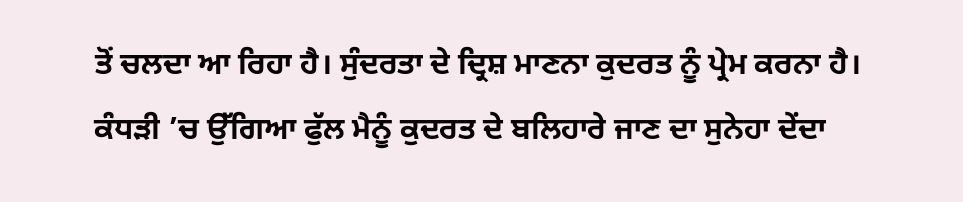ਤੋਂ ਚਲਦਾ ਆ ਰਿਹਾ ਹੈ। ਸੁੰਦਰਤਾ ਦੇ ਦ੍ਰਿਸ਼ ਮਾਣਨਾ ਕੁਦਰਤ ਨੂੰ ਪ੍ਰੇਮ ਕਰਨਾ ਹੈ। ਕੰਧੜੀ ’ਚ ਉੱਗਿਆ ਫੁੱਲ ਮੈਨੂੰ ਕੁਦਰਤ ਦੇ ਬਲਿਹਾਰੇ ਜਾਣ ਦਾ ਸੁਨੇਹਾ ਦੇਂਦਾ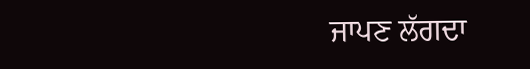ਜਾਪਣ ਲੱਗਦਾ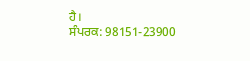ਹੈ।
ਸੰਪਰਕ: 98151-23900